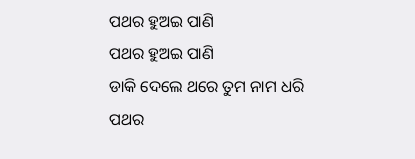ପଥର ହୁଅଇ ପାଣି
ପଥର ହୁଅଇ ପାଣି
ଡାକି ଦେଲେ ଥରେ ତୁମ ନାମ ଧରି
ପଥର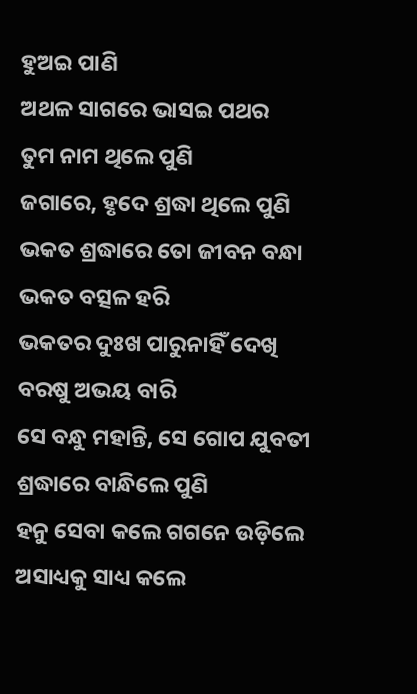ହୁଅଇ ପାଣି
ଅଥଳ ସାଗରେ ଭାସଇ ପଥର
ତୁମ ନାମ ଥିଲେ ପୁଣି
ଜଗାରେ, ହୃଦେ ଶ୍ରଦ୍ଧା ଥିଲେ ପୁଣି
ଭକତ ଶ୍ରଦ୍ଧାରେ ତୋ ଜୀବନ ବନ୍ଧା
ଭକତ ବତ୍ସଳ ହରି
ଭକତର ଦୁଃଖ ପାରୁନାହିଁ ଦେଖି
ବରଷୁ ଅଭୟ ବାରି
ସେ ବନ୍ଧୁ ମହାନ୍ତି, ସେ ଗୋପ ଯୁବତୀ
ଶ୍ରଦ୍ଧାରେ ବାନ୍ଧିଲେ ପୁଣି
ହନୁ ସେବା କଲେ ଗଗନେ ଉଡ଼ିଲେ
ଅସାଧ୍ୟକୁ ସାଧ୍ୟ କଲେ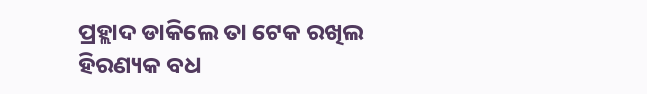ପ୍ରହ୍ଲାଦ ଡାକିଲେ ତା ଟେକ ରଖିଲ
ହିରଣ୍ୟକ ବଧ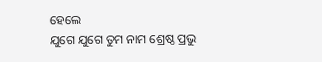ହେଲେ
ଯୁଗେ ଯୁଗେ ତୁମ ନାମ ଶ୍ରେଷ୍ଠ ପ୍ରଭୁ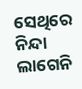ସେଥିରେ ନିନ୍ଦା ଲାଗେନି